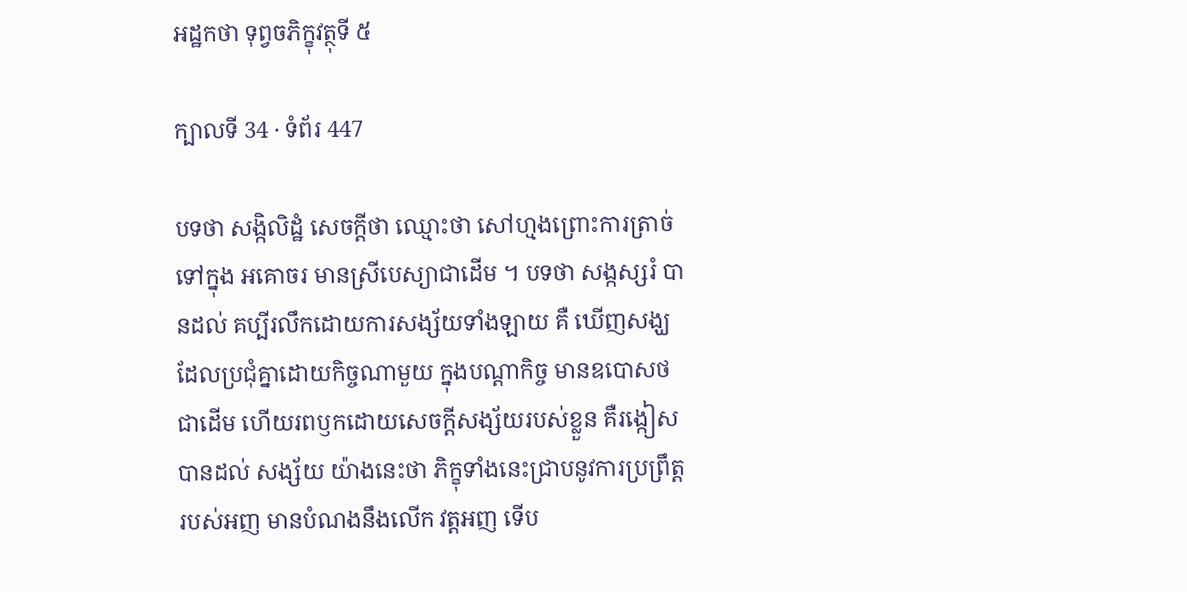អដ្ឋកថា ទុព្វចភិក្ខុវត្ថុទី ៥

ក្បាលទី 34 · ទំព័រ 447

បទថា សង្កិលិដ្ឋំ សេចក្តីថា ឈ្មោះថា សៅហ្មងព្រោះការត្រាច់ទៅក្នុង អគោចរ មានស្រីបេស្យាជាដើម ។ បទថា សង្កស្សរំ បានដល់ គប្បីរលឹកដោយការសង្ស័យទាំងឡាយ គឺ ឃើញសង្ឃដែលប្រជុំគ្នាដោយកិច្ចណាមួយ ក្នុងបណ្តាកិច្ច មានឧបោសថជាដើម ហើយរពឫកដោយសេចក្តីសង្ស័យរបស់ខ្លួន គឺរង្កៀស បានដល់ សង្ស័យ យ៉ាងនេះថា ភិក្ខុទាំងនេះជ្រាបនូវការប្រព្រឹត្តរបស់អញ មានបំណងនឹងលើក វត្តអញ ទើប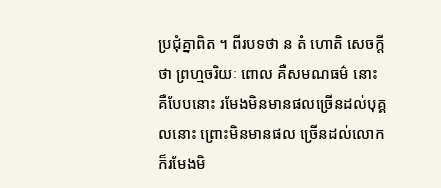ប្រជុំគ្នាពិត ។ ពីរបទថា ន តំ ហោតិ សេចក្តីថា ព្រហ្មចរិយៈ ពោល គឺសមណធម៌ នោះ គឺបែបនោះ រមែងមិនមានផលច្រើនដល់បុគ្គលនោះ ព្រោះមិនមានផល ច្រើនដល់លោក ក៏រមែងមិ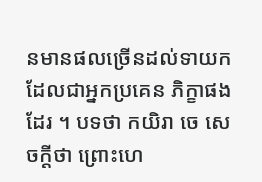នមានផលច្រើនដល់ទាយក ដែលជាអ្នកប្រគេន ភិក្ខាផងដែរ ។ បទថា កយិរា ចេ សេចក្តីថា ព្រោះហេ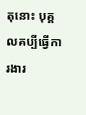តុនោះ បុគ្គលគប្បីធ្វើការងារ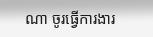ណា ចូរធ្វើការងារ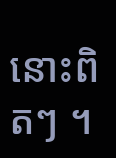នោះពិតៗ ។